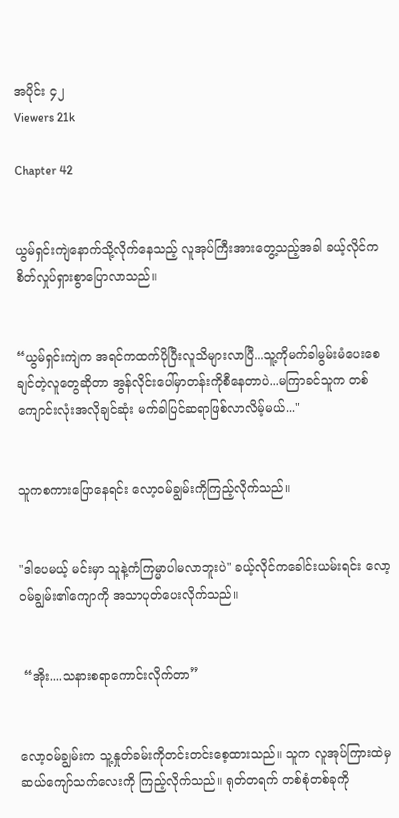အပိုင်း ၄၂
Viewers 21k

Chapter 42


ယွမ်ရှင်းကျဲနောက်သို့လိုက်နေသည့် လူအုပ်ကြီးအားတွေ့သည့်အခါ ခယ့်လိုင်ကစိတ်လှုပ်ရှားစွာပြောလာသည်။


“ယွမ်ရှင်းကျဲက အရင်ကထက်ပိုပြီးလူသိများလာပြီ...သူ့ကိုမက်ခါမွမ်းမံပေးစေချင်တဲ့လူတွေဆိုတာ အွန်လိုင်းပေါ်မှာတန်းကိုစီနေတာပဲ...မကြာခင်သူက တစ်ကျောင်းလုံးအလိုချင်ဆုံး မက်ခါပြင်ဆရာဖြစ်လာလိမ့်မယ်..."


သူကစကားပြောနေရင်း လော့ဝမ်ချွမ်းကိုကြည့်လိုက်သည်။


"ဒါပေမယ့် မင်းမှာ သူနဲ့ကံကြမ္မာပါမလာဘူးပဲ" ခယ့်လိုင်ကခေါင်းယမ်းရင်း လော့ဝမ်ချွမ်း၏ကျောကို အသာပုတ်ပေးလိုက်သည်။


 “အိုး....သနားစရာကောင်းလိုက်တာ”


လော့ဝမ်ချွမ်းက သူ့နှုတ်ခမ်းကိုတင်းတင်းစေ့ထားသည်။ သူက လူအုပ်ကြားထဲမှ ဆယ်ကျော်သက်လေးကို ကြည့်လိုက်သည်။ ရုတ်တရက် တစ်စုံတစ်ခုကို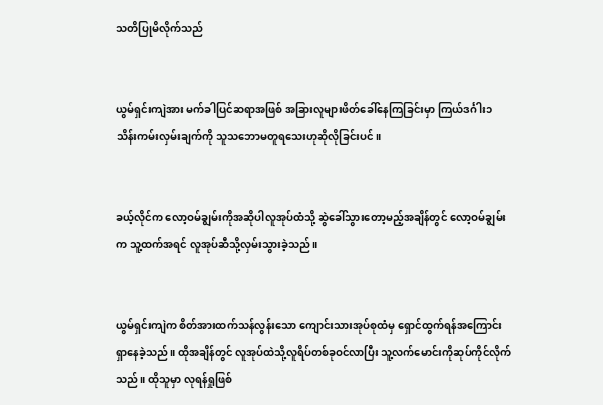သတိပြုမိလိုက်သည်


ယွမ်ရှင်းကျဲအား မက်ခါပြင်ဆရာအဖြစ် အခြားလူများဖိတ်ခေါ်နေကြခြင်းမှာ ကြယ်ဒင်္ဂါး၁သိန်းကမ်းလှမ်းချက်ကို သူသဘောမတူရသေးဟုဆိုလိုခြင်းပင်။


ခယ့်လိုင်က လော့ဝမ်ချွမ်းကိုအဆိုပါလူအုပ်ထံသို့ ဆွဲခေါ်သွားတော့မည့်အချိန်တွင် လော့ဝမ်ချွမ်းက သူ့ထက်အရင် လူအုပ်ဆီသို့လှမ်းသွားခဲ့သည်။


ယွမ်ရှင်းကျဲက စိတ်အားထက်သန်လွန်းသော ကျောင်းသားအုပ်စုထံမှ ရှောင်ထွက်ရန်အကြောင်းရှာနေခဲ့သည်။ ထိုအချိန်တွင် လူအုပ်ထဲသို့လူရိပ်တစ်ခုဝင်လာပြီး သူ့လက်မောင်းကိုဆုပ်ကိုင်လိုက်သည်။ ထိုသူမှာ လုရန်ရှုဖြစ်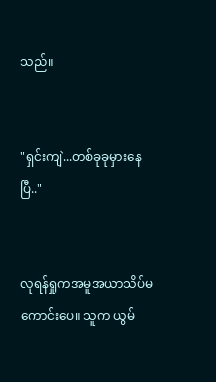သည်။


"ရှင်းကျဲ...တစ်ခုခုမှားနေပြီ.."


လုရန်ရှုကအမူအယာသိပ်မကောင်းပေ။ သူက ယွမ်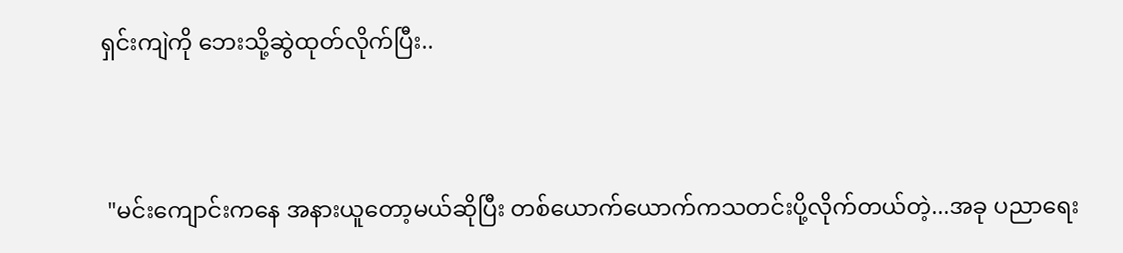ရှင်းကျဲကို ဘေးသို့ဆွဲထုတ်လိုက်ပြီး..


 "မင်းကျောင်းကနေ အနားယူတော့မယ်ဆိုပြီး တစ်ယောက်ယောက်ကသတင်းပို့လိုက်တယ်တဲ့...အခု ပညာရေး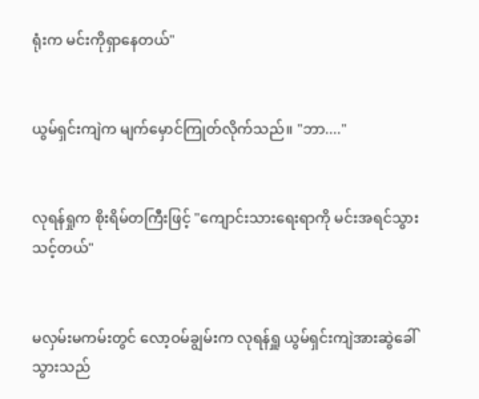ရုံးက မင်းကိုရှာနေတယ်"


ယွမ်ရှင်းကျဲက မျက်မှောင်ကြုတ်လိုက်သည်။ "ဘာ...."


လုရန်ရှုက စိုးရိမ်တကြီးဖြင့် "ကျောင်းသားရေးရာကို မင်းအရင်သွားသင့်တယ်"


မလှမ်းမကမ်းတွင် လော့ဝမ်ချွမ်းက လုရန်ရှူ ယွမ်ရှင်းကျဲအားဆွဲခေါ်သွားသည်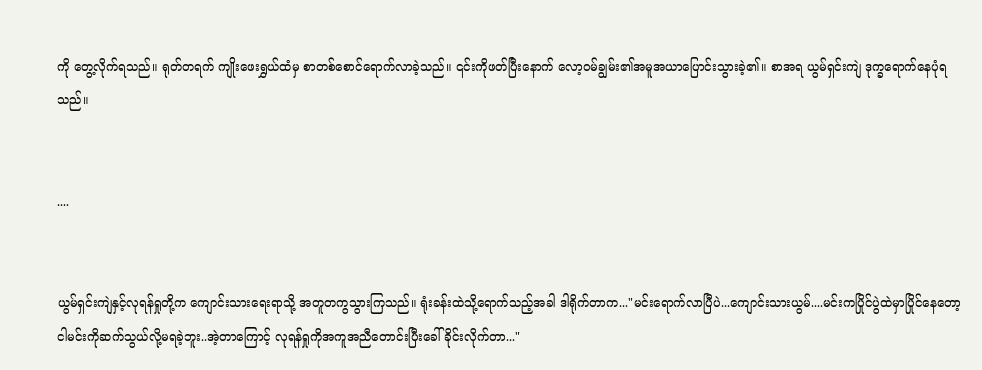ကို တွေ့လိုက်ရသည်။ ရုတ်တရက် ကျိုးဖေးရွှယ်ထံမှ စာတစ်စောင်ရောက်လာခဲ့သည်။ ၎င်းကိုဖတ်ပြီးနောက် လော့ဝမ်ချွမ်း၏အမူအယာပြောင်းသွားခဲ့၏။ စာအရ ယွမ်ရှင်းကျဲ ဒုက္ခရောက်နေပုံရသည်။


....


ယွမ်ရှင်းကျဲနှင့်လုရန်ရှုတို့က ကျောင်းသားရေးရာသို့ အတူတကွသွားကြသည်။ ရုံးခန်းထဲသို့ရောက်သည့်အခါ ဒါရိုက်တာက..."မင်းရောက်လာပြီပဲ...ကျောင်းသားယွမ်....မင်းကပြိုင်ပွဲထဲမှာပြိုင်နေတော့ ငါမင်းကိုဆက်သွယ်လို့မရခဲ့ဘူး..အဲ့တာကြောင့် လုရန်ရှုကိုအကူအညီတောင်းပြီးခေါ်ခိုင်းလိုက်တာ..."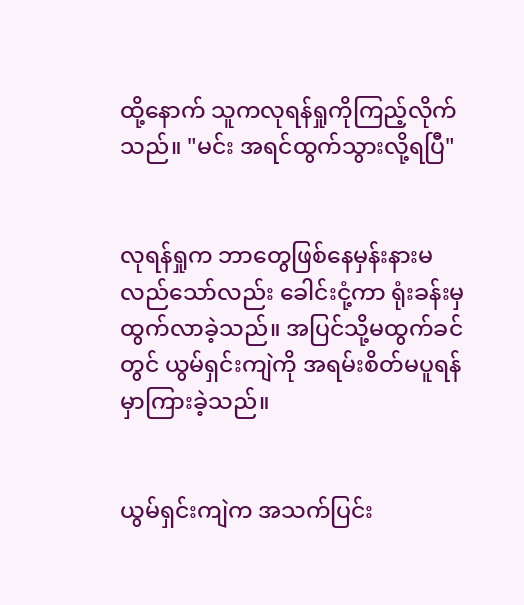ထို့နောက် သူကလုရန်ရှုကိုကြည့်လိုက်သည်။ "မင်း အရင်ထွက်သွားလို့ရပြီ"


လုရန်ရှုက ဘာတွေဖြစ်နေမှန်းနားမလည်သော်လည်း ခေါင်းငုံ့ကာ ရုံးခန်းမှထွက်လာခဲ့သည်။ အပြင်သို့မထွက်ခင်တွင် ယွမ်ရှင်းကျဲကို အရမ်းစိတ်မပူရန်မှာကြားခဲ့သည်။


ယွမ်ရှင်းကျဲက အသက်ပြင်း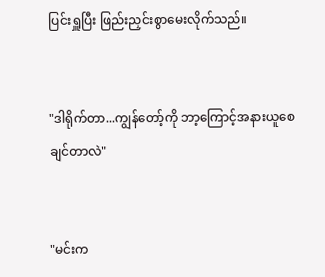ပြင်းရှူပြီး ဖြည်းညှင်းစွာမေးလိုက်သည်။


"ဒါရိုက်တာ...ကျွန်တော့်ကို ဘာ့ကြောင့်အနားယူစေချင်တာလဲ"


"မင်းက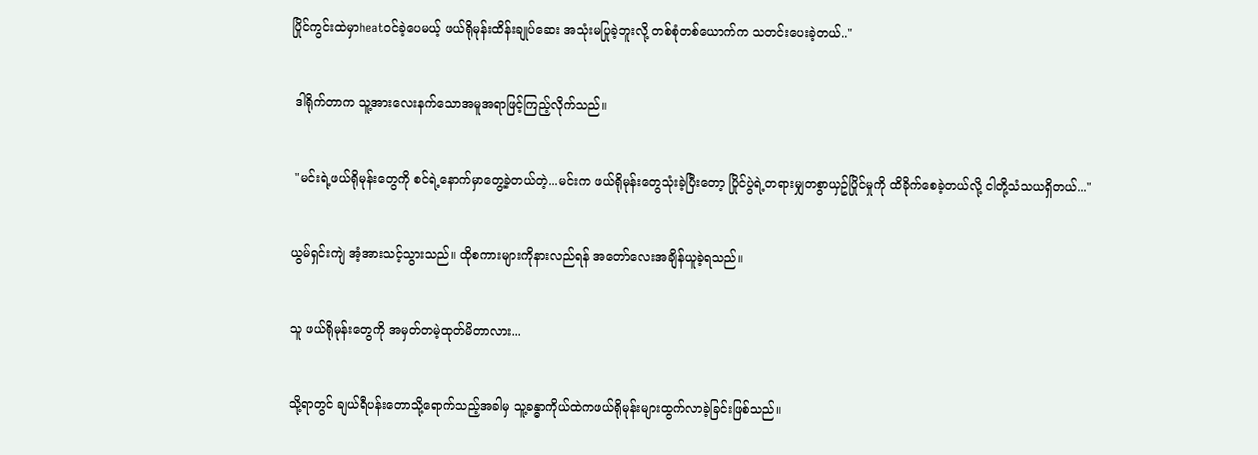ပြိုင်ကွင်းထဲမှာheatဝင်ခဲ့ပေမယ့် ဖယ်ရိုမုန်းထိန်းချုပ်ဆေး အသုံးမပြုခဲ့ဘူးလို့ တစ်စုံတစ်ယောက်က သတင်းပေးခဲ့တယ်.."


 ဒါရိုက်တာက သူ့အားလေးနက်သောအမူအရာဖြင့်ကြည့်လိုက်သည်။


 "မင်းရဲ့ဖယ်ရိုမုန်းတွေကို စင်ရဲ့နောက်မှာတွေ့ခဲ့တယ်တဲ့...မင်းက ဖယ်ရိုမုန်းတွေသုံးခဲ့ပြီးတော့ ပြိုင်ပွဲရဲ့တရားမျှတစွာယှဥ်ပြိုင်မှုကို ထိခိုက်စေခဲ့တယ်လို့ ငါတို့သံသယရှိတယ်..."


ယွမ်ရှင်းကျဲ အံ့အားသင့်သွားသည်။ ထိုစကားများကိုနားလည်ရန် အတော်လေးအချိန်ယူခဲ့ရသည်။


သူ ဖယ်ရိုမုန်းတွေကို အမှတ်တမဲ့ထုတ်မိတာလား...


သို့ရာတွင် ချယ်ရီပန်းတောသို့ရောက်သည့်အခါမှ သူ့ခန္ဓာကိုယ်ထဲကဖယ်ရိုမုန်းများထွက်လာခဲ့ခြင်းဖြစ်သည်။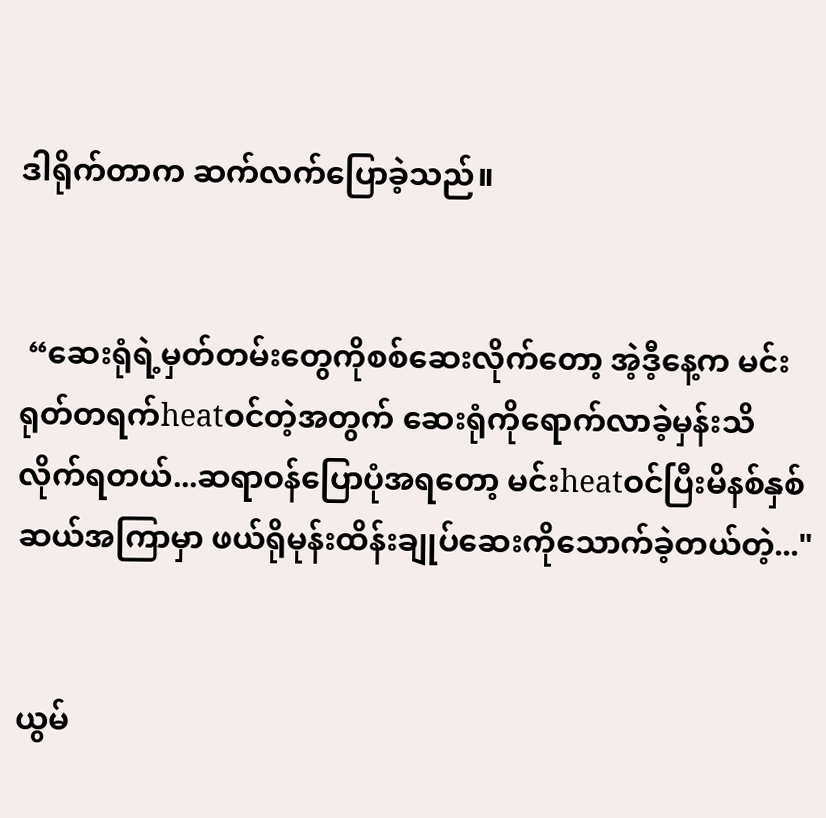ဒါရိုက်တာက ဆက်လက်ပြောခဲ့သည်။


 “ဆေးရုံရဲ့မှတ်တမ်းတွေကိုစစ်ဆေးလိုက်တော့ အဲ့ဒီ့နေ့က မင်းရုတ်တရက်heatဝင်တဲ့အတွက် ဆေးရုံကိုရောက်လာခဲ့မှန်းသိလိုက်ရတယ်...ဆရာဝန်ပြောပုံအရတော့ မင်းheatဝင်ပြီးမိနစ်နှစ်ဆယ်အကြာမှာ ဖယ်ရိုမုန်းထိန်းချုပ်ဆေးကိုသောက်ခဲ့တယ်တဲ့..."


ယွမ်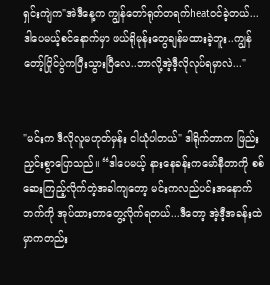ရှင်းကျဲက"အဲဒီနေ့က ကျွန်တော်ရုတ်တရက်heatဝင်ခဲ့တယ်...ဒါပေမယ့်စင်နောက်မှာ ဖယ်ရိုမုန်းတွေချန်မထားခဲ့ဘူး..ကျွန်တော့်ပြိုင်ပွဲကပြီးသွားပြီလေ..ဘာလို့အဲ့ဒီ့လိုလုပ်ရမှာလဲ..."


"မင်းက ဒီလိုလူမဟုတ်မှန်း ငါယုံပါတယ်" ဒါရိုက်တာက ဖြည်းညှင်းစွာပြောသည်။ “ဒါပေမယ့် နားနေခန်းကမော်နီတာကို စစ်ဆေးကြည့်လိုက်တဲ့အခါကျတော့ မင်းကလည်ပင်းအနောက်ဘက်ကို အုပ်ထားတာတွေ့လိုက်ရတယ်...ဒီတော့ အဲ့ဒီ့အခန်းထဲမှာကတည်း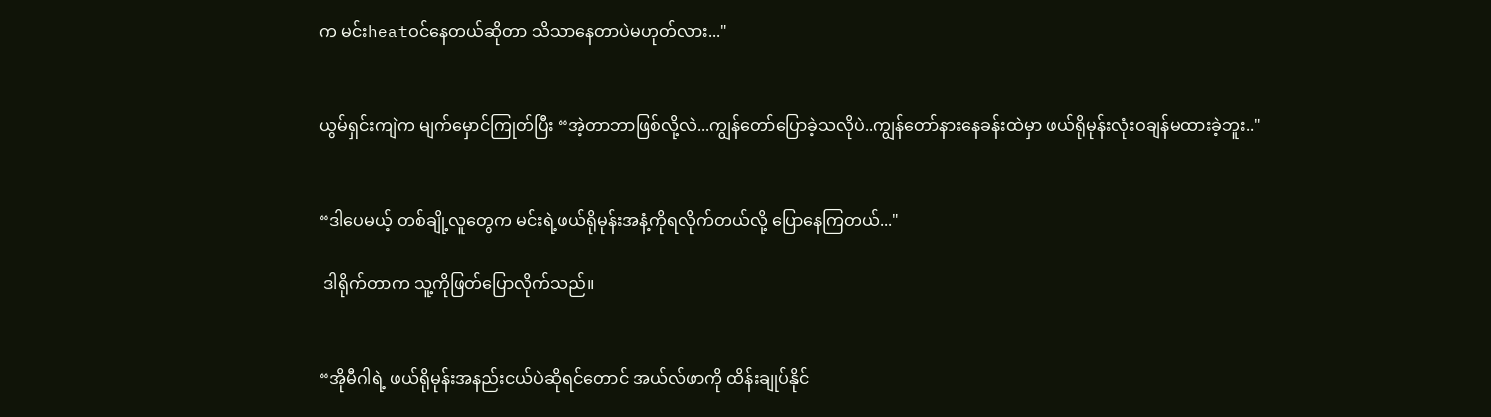က မင်းheatဝင်နေတယ်ဆိုတာ သိသာနေတာပဲမဟုတ်လား..."


ယွမ်ရှင်းကျဲက မျက်မှောင်ကြုတ်ပြီး “အဲ့တာဘာဖြစ်လို့လဲ...ကျွန်တော်ပြောခဲ့သလိုပဲ..ကျွန်တော်နားနေခန်းထဲမှာ ဖယ်ရိုမုန်းလုံးဝချန်မထားခဲ့ဘူး.."


“ဒါပေမယ့် တစ်ချို့လူတွေက မင်းရဲ့ဖယ်ရိုမုန်းအနံ့ကိုရလိုက်တယ်လို့ ပြောနေကြတယ်..."

 ဒါရိုက်တာက သူ့ကိုဖြတ်ပြောလိုက်သည်။


“အိုမီဂါရဲ့ ဖယ်ရိုမုန်းအနည်းငယ်ပဲဆိုရင်တောင် အယ်လ်ဖာကို ထိန်းချုပ်နိုင်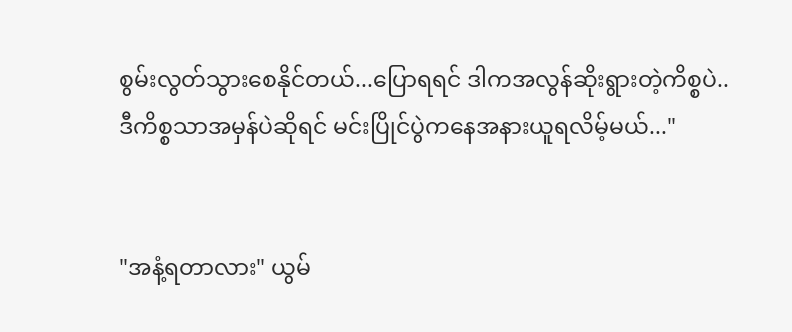စွမ်းလွတ်သွားစေနိုင်တယ်...ပြောရရင် ဒါကအလွန်ဆိုးရွားတဲ့ကိစ္စပဲ..ဒီကိစ္စသာအမှန်ပဲဆိုရင် မင်းပြိုင်ပွဲကနေအနားယူရလိမ့်မယ်..."


"အနံ့ရတာလား" ယွမ်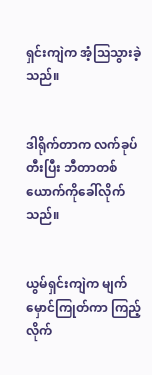ရှင်းကျဲက အံ့သြသွားခဲ့သည်။


ဒါရိုက်တာက လက်ခုပ်တီးပြီး ဘီတာတစ်ယောက်ကိုခေါ်လိုက်သည်။


ယွမ်ရှင်းကျဲက မျက်မှောင်ကြုတ်ကာ ကြည့်လိုက်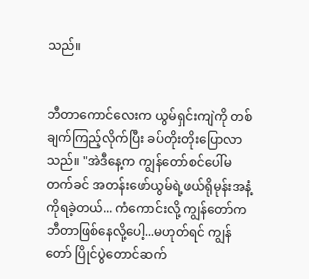သည်။


ဘီတာကောင်လေးက ယွမ်ရှင်းကျဲကို တစ်ချက်ကြည့်လိုက်ပြီး ခပ်တိုးတိုးပြောလာသည်။ "အဲဒီနေ့က ကျွန်တော်စင်ပေါ်မတက်ခင် အတန်းဖော်ယွမ်ရဲ့ဖယ်ရိုမုန်းအနံ့ကိုရခဲ့တယ်... ကံကောင်းလို့ ကျွန်တော်ကဘီတာဖြစ်နေလို့ပေါ့...မဟုတ်ရင် ကျွန်တော် ပြိုင်ပွဲတောင်ဆက်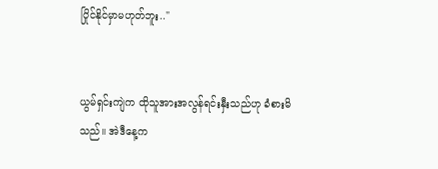ပြိုင်နိုင်မှာမဟုတ်ဘူး.."


ယွမ်ရှင်းကျဲက ထိုသူအားအလွန်ရင်းနှီးသည်ဟု ခံစားမိသည်။ အဲဒီနေ့က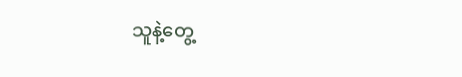သူနဲ့တွေ့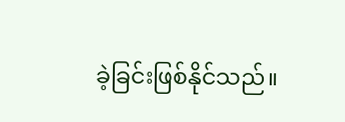ခဲ့ခြင်းဖြစ်နိုင်သည်။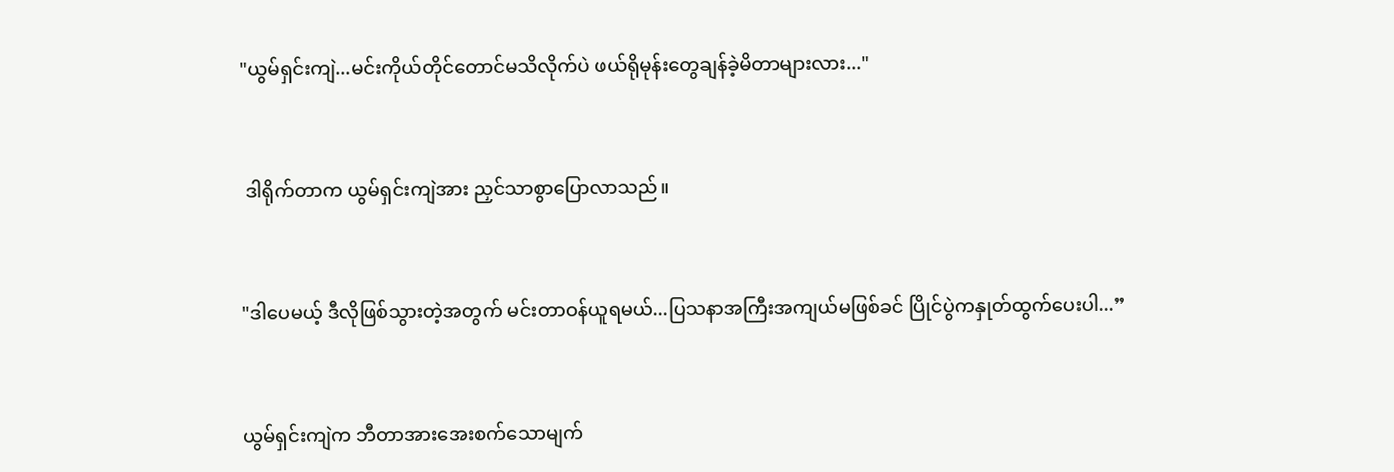"ယွမ်ရှင်းကျဲ...မင်းကိုယ်တိုင်တောင်မသိလိုက်ပဲ ဖယ်ရိုမုန်းတွေချန်ခဲ့မိတာများလား..."


 ဒါရိုက်တာက ယွမ်ရှင်းကျဲအား ညှင်သာစွာပြောလာသည်။


"ဒါပေမယ့် ဒီလိုဖြစ်သွားတဲ့အတွက် မင်းတာဝန်ယူရမယ်...ပြသနာအကြီးအကျယ်မဖြစ်ခင် ပြိုင်ပွဲကနှုတ်ထွက်ပေးပါ...”


ယွမ်ရှင်းကျဲက ဘီတာအားအေးစက်သောမျက်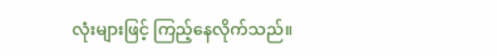လုံးများဖြင့် ကြည့်နေလိုက်သည်။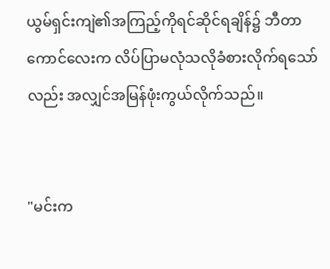ယွမ်ရှင်းကျဲ၏အကြည့်ကိုရင်ဆိုင်ရချိန်၌ ဘီတာကောင်လေးက လိပ်ပြာမလုံသလိုခံစားလိုက်ရသော်လည်း အလျှင်အမြန်ဖုံးကွယ်လိုက်သည်။


"မင်းက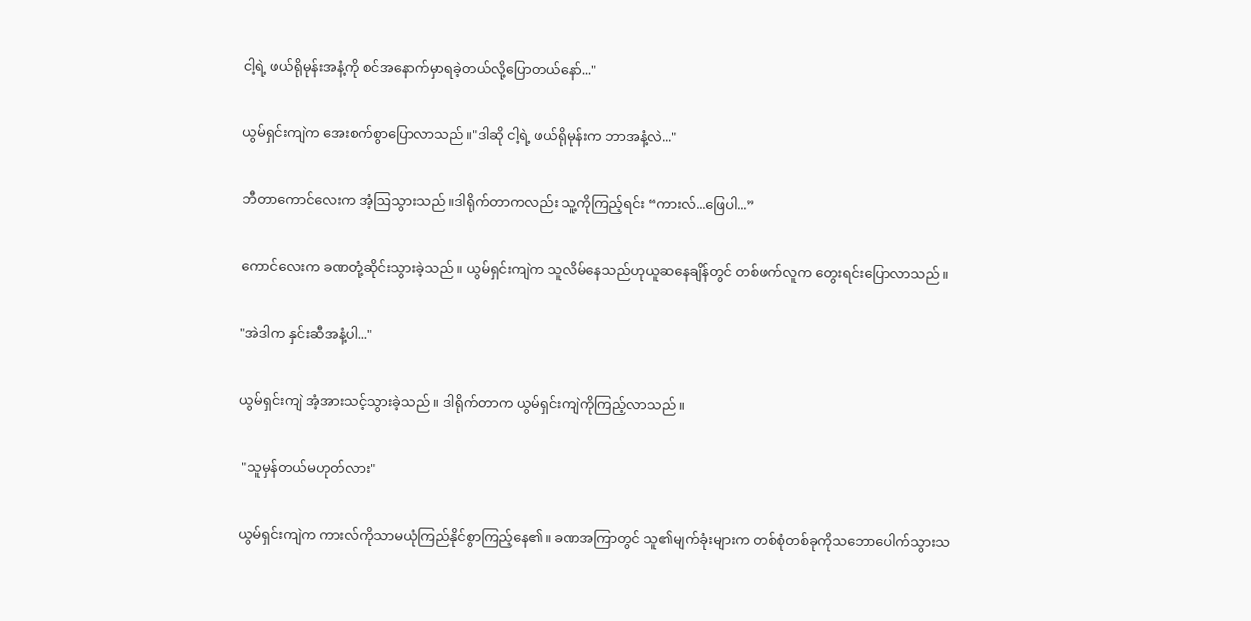ငါ့ရဲ့ ဖယ်ရိုမုန်းအနံ့ကို စင်အနောက်မှာရခဲ့တယ်လို့ပြောတယ်နော်..."


ယွမ်ရှင်းကျဲက အေးစက်စွာပြောလာသည်။"ဒါဆို ငါ့ရဲ့ ဖယ်ရိုမုန်းက ဘာအနံ့လဲ..."


ဘီတာကောင်လေးက အံ့ဩသွားသည်။ဒါရိုက်တာကလည်း သူ့ကိုကြည့်ရင်း “ကားလ်...ဖြေပါ...”


ကောင်လေးက ခဏတုံ့ဆိုင်းသွားခဲ့သည်။ ယွမ်ရှင်းကျဲက သူလိမ်နေသည်ဟုယူဆနေချိန်တွင် တစ်ဖက်လူက တွေးရင်းပြောလာသည်။


"အဲဒါက နှင်းဆီအနံ့ပါ..."


ယွမ်ရှင်းကျဲ အံ့အားသင့်သွားခဲ့သည်။ ဒါရိုက်တာက ယွမ်ရှင်းကျဲကိုကြည့်လာသည်။


 "သူမှန်တယ်မဟုတ်လား"


ယွမ်ရှင်းကျဲက ကားလ်ကိုသာမယုံကြည်နိုင်စွာကြည့်နေ၏။ ခဏအကြာတွင် သူ၏မျက်ခုံးများက တစ်စုံတစ်ခုကိုသဘောပေါက်သွားသ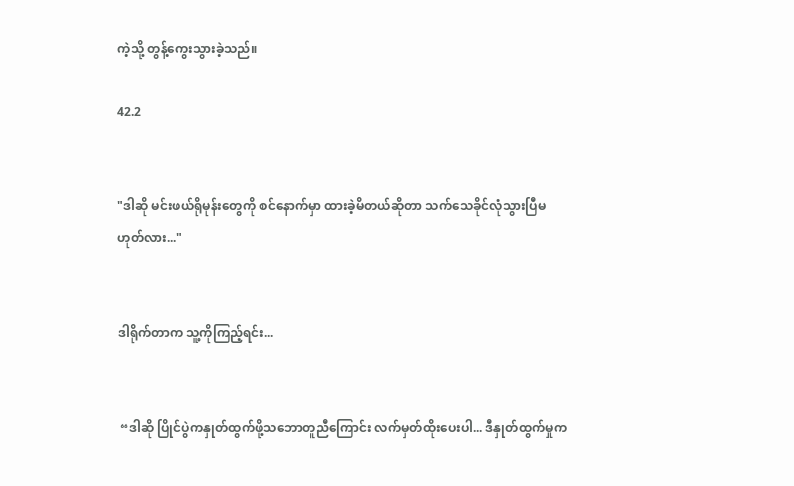ကဲ့သို့ တွန့်ကွေးသွားခဲ့သည်။

42.2


"ဒါဆို မင်းဖယ်ရိုမုန်းတွေကို စင်နောက်မှာ ထားခဲ့မိတယ်ဆိုတာ သက်သေခိုင်လုံသွားပြီမဟုတ်လား..."


ဒါရိုက်တာက သူ့ကိုကြည့်ရင်း...


 “ဒါဆို ပြိုင်ပွဲကနှုတ်ထွက်ဖို့သဘောတူညီကြောင်း လက်မှတ်ထိုးပေးပါ... ဒီနှုတ်ထွက်မှုက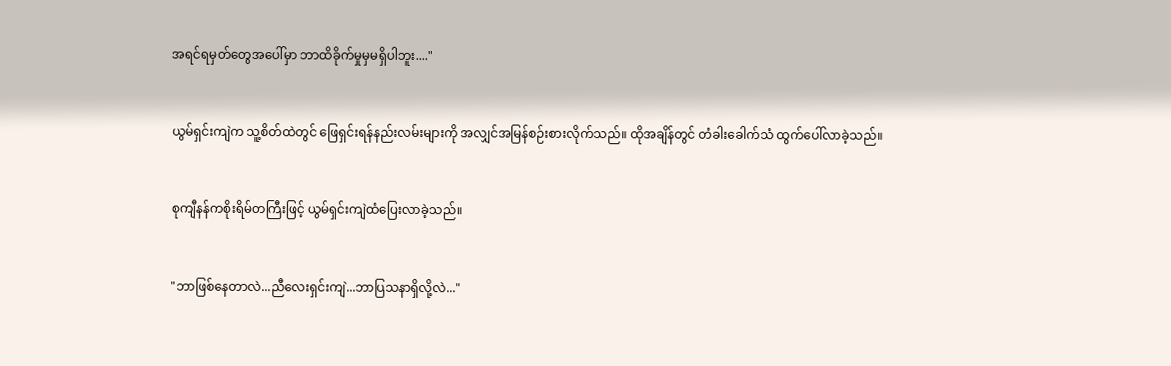အရင်ရမှတ်တွေအပေါ်မှာ ဘာထိခိုက်မှုမှမရှိပါဘူး...."


ယွမ်ရှင်းကျဲက သူ့စိတ်ထဲတွင် ဖြေရှင်းရန်နည်းလမ်းများကို အလျှင်အမြန်စဉ်းစားလိုက်သည်။ ထိုအချိန်တွင် တံခါးခေါက်သံ ထွက်ပေါ်လာခဲ့သည်။


စုကျီနန်ကစိုးရိမ်တကြီးဖြင့် ယွမ်ရှင်းကျဲထံပြေးလာခဲ့သည်။


"ဘာဖြစ်နေတာလဲ...ညီလေးရှင်းကျဲ...ဘာပြသနာရှိလို့လဲ..."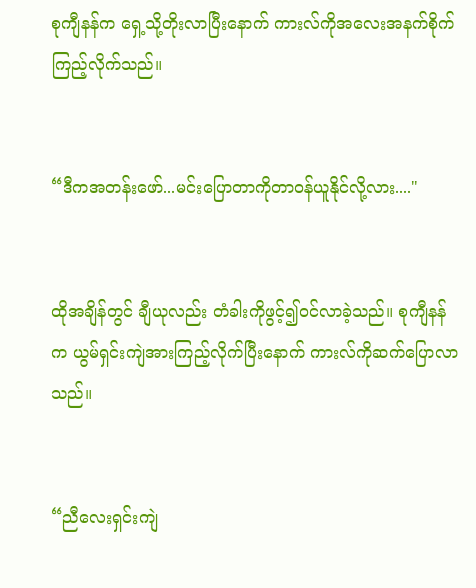စုကျီနန်က ရှေ့သို့တိုးလာပြီးနောက် ကားလ်ကိုအလေးအနက်စိုက်ကြည့်လိုက်သည်။


“ဒီကအတန်းဖော်...မင်းပြောတာကိုတာဝန်ယူနိုင်လို့လား...."


ထိုအချိန်တွင် ချီယုလည်း တံခါးကိုဖွင့်၍ဝင်လာခဲ့သည်။ စုကျီနန်က ယွမ်ရှင်းကျဲအားကြည့်လိုက်ပြီးနောက် ကားလ်ကိုဆက်ပြောလာသည်။


“ညီလေးရှင်းကျဲ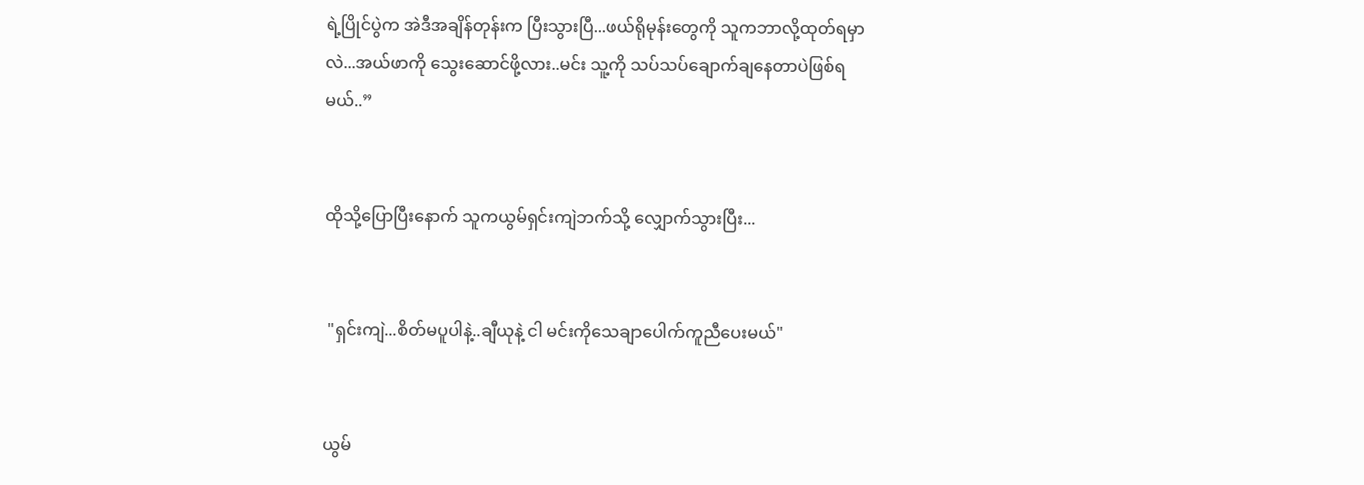ရဲ့ပြိုင်ပွဲက အဲဒီအချိန်တုန်းက ပြီးသွားပြီ...ဖယ်ရိုမုန်းတွေကို သူကဘာလို့ထုတ်ရမှာလဲ...အယ်ဖာကို သွေးဆောင်ဖို့လား..မင်း သူ့ကို သပ်သပ်ချောက်ချနေတာပဲဖြစ်ရမယ်..”


ထိုသို့ပြောပြီးနောက် သူကယွမ်ရှင်းကျဲဘက်သို့ လျှောက်သွားပြီး...


 "ရှင်းကျဲ...စိတ်မပူပါနဲ့..ချီယုနဲ့ ငါ မင်းကိုသေချာပေါက်ကူညီပေးမယ်"


ယွမ်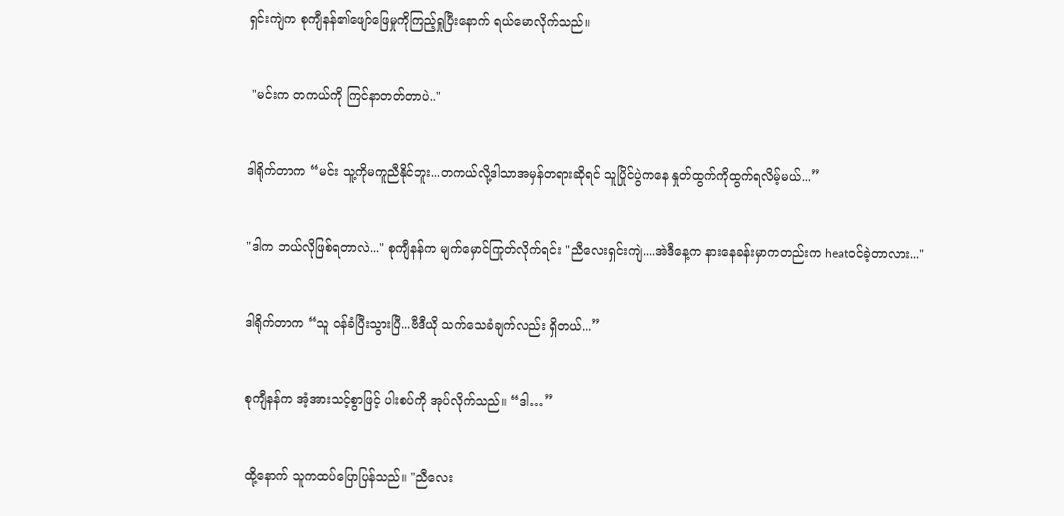ရှင်းကျဲက စုကျီနန်၏ဖျော်ဖြေမှုကိုကြည့်ရှုပြီးနောက် ရယ်မောလိုက်သည်။


 "မင်းက တကယ်ကို ကြင်နာတတ်တာပဲ.."


ဒါရိုက်တာက “မင်း သူ့ကိုမကူညီနိုင်ဘူး...တကယ်လို့ဒါသာအမှန်တရားဆိုရင် သူပြိုင်ပွဲကနေ နှုတ်ထွက်ကိုထွက်ရလိမ့်မယ်...”


"ဒါက ဘယ်လိုဖြစ်ရတာလဲ..." စုကျီနန်က မျက်မှောင်ကြုတ်လိုက်ရင်း "ညီလေးရှင်းကျဲ....အဲဒီနေ့က နားနေခန်းမှာကတည်းက heatဝင်ခဲ့တာလား..."


ဒါရိုက်တာက “သူ ဝန်ခံပြီးသွားပြီ...ဗီဒီယို သက်သေခံချက်လည်း ရှိတယ်...”


စုကျီနန်က အံ့အားသင့်စွာဖြင့် ပါးစပ်ကို အုပ်လိုက်သည်။ “ဒါ…”


ထို့နောက် သူကထပ်ပြောပြန်သည်။ "ညီလေး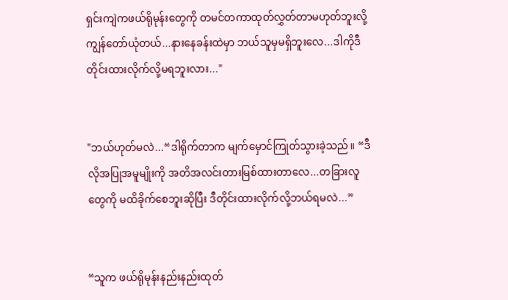ရှင်းကျဲကဖယ်ရိုမုန်းတွေကို တမင်တကာထုတ်လွှတ်တာမဟုတ်ဘူးလို့ ကျွန်တော်ယုံတယ်...နားနေခန်းထဲမှာ ဘယ်သူမှမရှိဘူးလေ...ဒါကိုဒီတိုင်းထားလိုက်လို့မရဘူးလား..."


"ဘယ်ဟုတ်မလဲ...“ဒါရိုက်တာက မျက်မှောင်ကြုတ်သွားခဲ့သည်။ “ဒီလိုအပြုအမူမျိုးကို အတိအလင်းတားမြစ်ထားတာလေ...တခြားလူတွေကို မထိခိုက်စေဘူးဆိုပြီး ဒီတိုင်းထားလိုက်လို့ဘယ်ရမလဲ...”


“သူက ဖယ်ရိုမုန်းနည်းနည်းထုတ်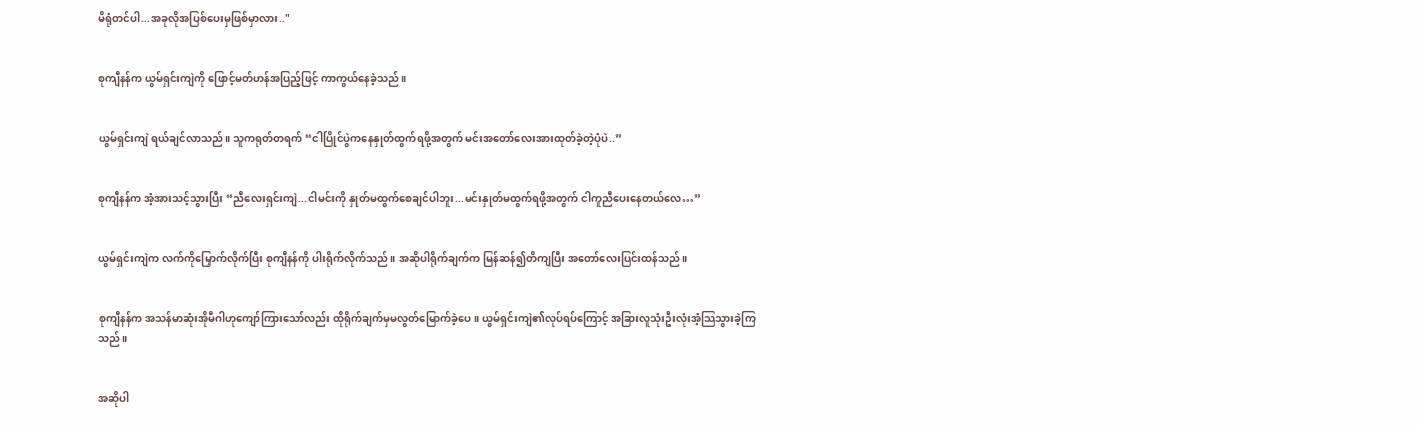မိရုံတင်ပါ...အခုလိုအပြစ်ပေးမှဖြစ်မှာလား.."


စုကျီနန်က ယွမ်ရှင်းကျဲကို ဖြောင့်မတ်ဟန်အပြည့်ဖြင့် ကာကွယ်နေခဲ့သည်။


ယွမ်ရှင်းကျဲ ရယ်ချင်လာသည်။ သူကရုတ်တရက် “ငါပြိုင်ပွဲကနေနှုတ်ထွက်ရဖို့အတွက် မင်းအတော်လေးအားထုတ်ခဲ့တဲ့ပုံပဲ..”


စုကျီနန်က အံ့အားသင့်သွားပြီး “ညီလေးရှင်းကျဲ...ငါမင်းကို နှုတ်မထွက်စေချင်ပါဘူး...မင်းနှုတ်မထွက်ရဖို့အတွက် ငါကူညီပေးနေတယ်လေ…”


ယွမ်ရှင်းကျဲက လက်ကိုမြှောက်လိုက်ပြီး စုကျီနန်ကို ပါးရိုက်လိုက်သည်။ အဆိုပါရိုက်ချက်က မြန်ဆန်၍တိကျပြီး အတော်လေးပြင်းထန်သည်။


စုကျီနန်က အသန်မာဆုံးအိုမီဂါဟုကျော်ကြားသော်လည်း ထိုရိုက်ချက်မှမလွတ်မြောက်ခဲ့ပေ။ ယွမ်ရှင်းကျဲ၏လုပ်ရပ်ကြောင့် အခြားလူသုံးဦးလုံးအံ့သြသွားခဲ့ကြသည်။


အဆိုပါ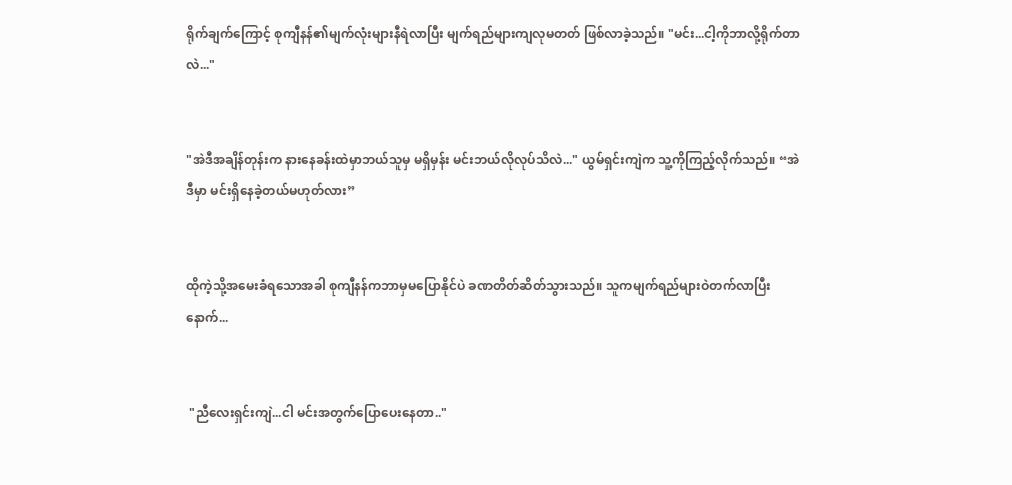ရိုက်ချက်ကြောင့် စုကျီနန်၏မျက်လုံးများနီရဲလာပြီး မျက်ရည်များကျလုမတတ် ဖြစ်လာခဲ့သည်။ "မင်း...ငါ့ကိုဘာလို့ရိုက်တာလဲ..."


"အဲဒီအချိန်တုန်းက နားနေခန်းထဲမှာဘယ်သူမှ မရှိမှန်း မင်းဘယ်လိုလုပ်သိလဲ..." ယွမ်ရှင်းကျဲက သူ့ကိုကြည့်လိုက်သည်။ “အဲဒီမှာ မင်းရှိနေခဲ့တယ်မဟုတ်လား”


ထိုကဲ့သို့အမေးခံရသောအခါ စုကျီနန်ကဘာမှမပြောနိုင်ပဲ ခဏတိတ်ဆိတ်သွားသည်။ သူကမျက်ရည်များဝဲတက်လာပြီးနောက်...


 "ညီလေးရှင်းကျဲ...ငါ မင်းအတွက်ပြောပေးနေတာ.."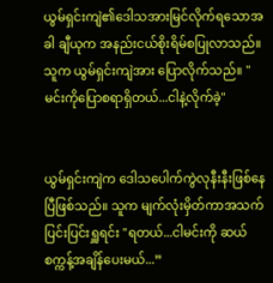ယွမ်ရှင်းကျဲ၏ဒေါသအားမြင်လိုက်ရသောအခါ ချီယုက အနည်းငယ်စိုးရိမ်စပြုလာသည်။ သူက ယွမ်ရှင်းကျဲအား ပြောလိုက်သည်။ "မင်းကိုပြောစရာရှိတယ်...ငါနဲ့လိုက်ခဲ့"


ယွမ်ရှင်းကျဲက ဒေါသပေါက်ကွဲလုနီးနီးဖြစ်နေပြီဖြစ်သည်။ သူက မျက်လုံးမှိတ်ကာအသက်ပြင်းပြင်းရှူရင်း "ရတယ်...ငါမင်းကို ဆယ်စက္ကန့်အချိန်ပေးမယ်...”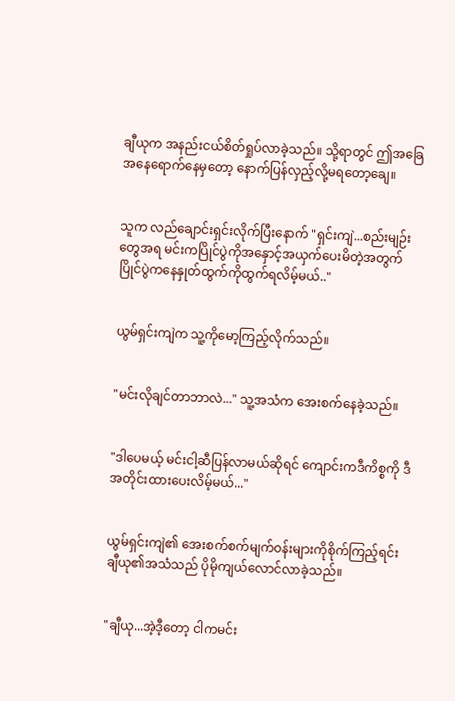ချီယုက အနည်းငယ်စိတ်ရှုပ်လာခဲ့သည်။ သို့ရာတွင် ဤအခြေအနေရောက်နေမှတော့ နောက်ပြန်လှည့်လို့မရတော့ချေ။


သူက လည်ချောင်းရှင်းလိုက်ပြီးနောက် "ရှင်းကျဲ...စည်းမျဉ်းတွေအရ မင်းကပြိုင်ပွဲကိုအနှောင့်အယှက်ပေးမိတဲ့အတွက် ပြိုင်ပွဲကနေနှုတ်ထွက်ကိုထွက်ရလိမ့်မယ်.."


ယွမ်ရှင်းကျဲက သူ့ကိုမော့ကြည့်လိုက်သည်။


"မင်းလိုချင်တာဘာလဲ..." သူ့အသံက အေးစက်နေခဲ့သည်။


"ဒါပေမယ့် မင်းငါ့ဆီပြန်လာမယ်ဆိုရင် ကျောင်းကဒီကိစ္စကို ဒီအတိုင်းထားပေးလိမ့်မယ်..."


ယွမ်ရှင်းကျဲ၏ အေးစက်စက်မျက်ဝန်းများကိုစိုက်ကြည့်ရင်း ချီယု၏အသံသည် ပိုမိုကျယ်လောင်လာခဲ့သည်။


"ချီယု...အဲ့ဒီ့တော့ ငါကမင်း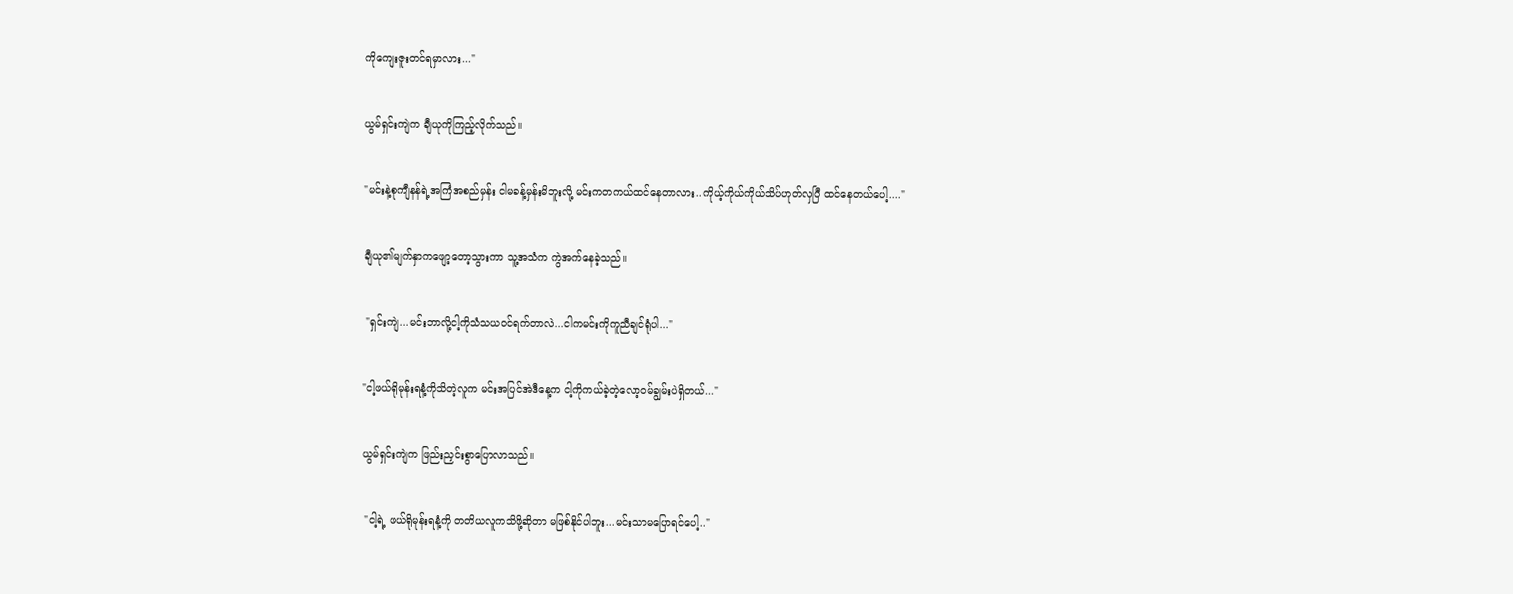ကိုကျေးဇူးတင်ရမှာလား..."


ယွမ်ရှင်းကျဲက ချီယုကိုကြည့်လိုက်သည်။


"မင်းနဲ့စုကျီနန်ရဲ့အကြံအစည်မှန်း ငါမခန့်မှန်းမိဘူးလို့ မင်းကတကယ်ထင်နေတာလား..ကိုယ့်ကိုယ်ကိုယ်သိပ်ဟုတ်လှပြီ ထင်နေတယ်ပေါ့...."


ချီယု၏မျက်နှာကဖျော့တော့သွားကာ သူ့အသံက ကွဲအက်နေခဲ့သည်။


 "ရှင်းကျဲ...မင်းဘာလို့ငါ့ကိုသံသယဝင်ရက်တာလဲ...ငါကမင်းကိုကူညီချင်ရုံပါ..."


"ငါ့ဖယ်ရိုမုန်းရနံ့ကိုသိတဲ့လူက မင်းအပြင်အဲဒီနေ့က ငါ့ကိုကယ်ခဲ့တဲ့လော့ဝမ်ချွမ်းပဲရှိတယ်..."


ယွမ်ရှင်းကျဲက ဖြည်းညှင်းစွာပြောလာသည်။


 "ငါ့ရဲ့ ဖယ်ရိုမုန်းရနံ့ကို တတိယလူကသိဖို့ဆိုတာ မဖြစ်နိုင်ပါဘူး...မင်းသာမပြောရင်ပေါ့.."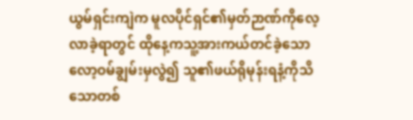ယွမ်ရှင်းကျဲက မူလပိုင်ရှင်၏မှတ်ဉာဏ်ကိုလေ့လာခဲ့ရာတွင် ထိုနေ့ကသူ့အားကယ်တင်ခဲ့သောလော့ဝမ်ချွမ်းမှလွဲ၍ သူ၏ဖယ်ရိုမုန်းရနံ့ကိုသိသောတစ်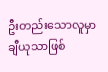ဦးတည်းသောလူမှာ ချီယုသာဖြစ်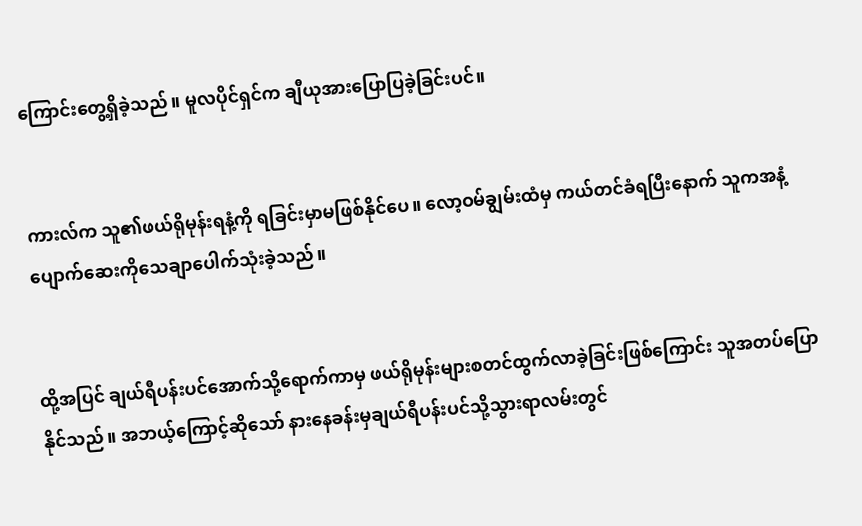ကြောင်းတွေ့ရှိခဲ့သည်။ မူလပိုင်ရှင်က ချီယုအားပြောပြခဲ့ခြင်းပင်။


ကားလ်က သူ၏ဖယ်ရိုမုန်းရနံ့ကို ရခြင်းမှာမဖြစ်နိုင်ပေ။ လော့ဝမ်ချွမ်းထံမှ ကယ်တင်ခံရပြီးနောက် သူကအနံ့ပျောက်ဆေးကိုသေချာပေါက်သုံးခဲ့သည်။


ထို့အပြင် ချယ်ရီပန်းပင်အောက်သို့ရောက်ကာမှ ဖယ်ရိုမုန်းများစတင်ထွက်လာခဲ့ခြင်းဖြစ်ကြောင်း သူအတပ်ပြောနိုင်သည်။ အဘယ့်ကြောင့်ဆိုသော် နားနေခန်းမှချယ်ရီပန်းပင်သို့သွားရာလမ်းတွင်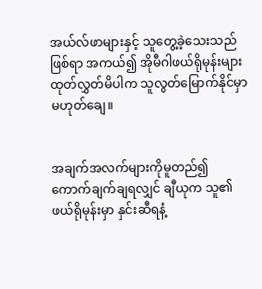အယ်လ်ဖာများနှင့် သူတွေ့ခဲ့သေးသည်ဖြစ်ရာ အကယ်၍ အိုမီဂါဖယ်ရိုမုန်းများထုတ်လွှတ်မိပါက သူလွတ်မြောက်နိုင်မှာမဟုတ်ချေ။


အချက်အလက်များကိုမူတည်၍ ကောက်ချက်ချရလျှင် ချီယုက သူ၏ဖယ်ရိုမုန်းမှာ နှင်းဆီရနံ့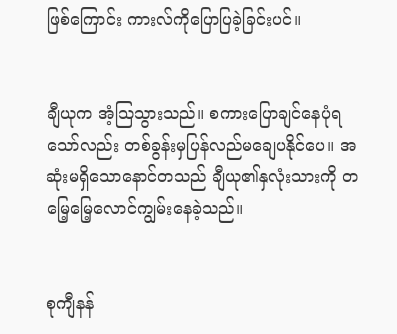ဖြစ်ကြောင်း ကားလ်ကိုပြောပြခဲ့ခြင်းပင်။


ချီယုက အံ့သြသွားသည်။ စကားပြောချင်နေပုံရသော်လည်း တစ်ခွန်းမှပြန်လည်မချေပနိုင်ပေ။ အဆုံးမရှိသောနောင်တသည် ချီယု၏နှလုံးသားကို တမြေ့မြေ့လောင်ကျွမ်းနေခဲ့သည်။


စုကျီနန်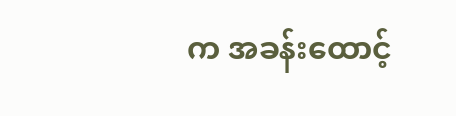က အခန်းထောင့်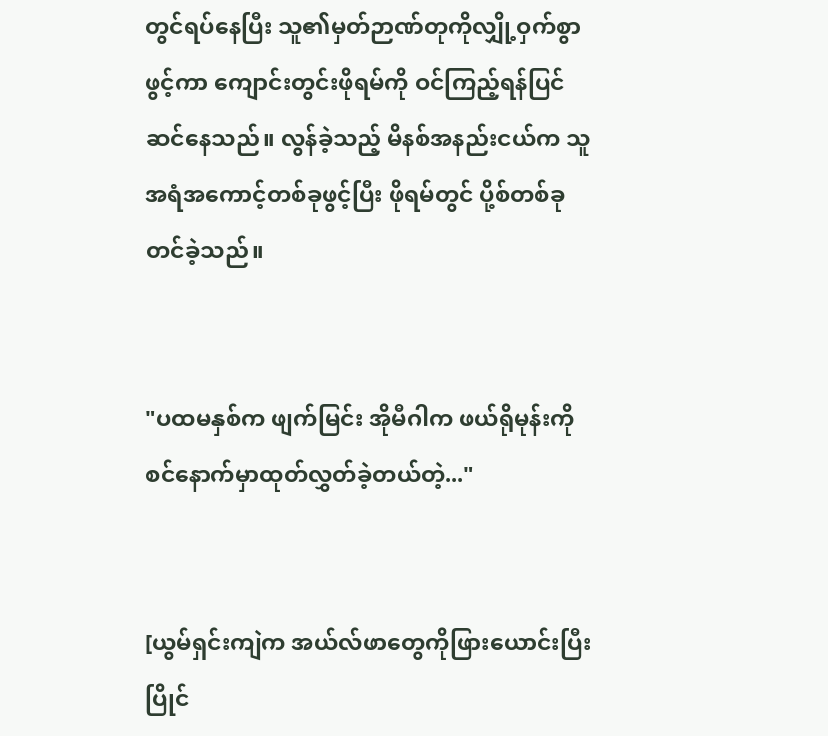တွင်ရပ်နေပြီး သူ၏မှတ်ဉာဏ်တုကိုလျှို့ဝှက်စွာဖွင့်ကာ ကျောင်းတွင်းဖိုရမ်ကို ဝင်ကြည့်ရန်ပြင်ဆင်နေသည်။ လွန်ခဲ့သည့် မိနစ်အနည်းငယ်က သူအရံအကောင့်တစ်ခုဖွင့်ပြီး ဖိုရမ်တွင် ပို့စ်တစ်ခုတင်ခဲ့သည်။


"ပထမနှစ်က ဖျက်မြင်း အိုမီဂါက ဖယ်ရိုမုန်းကိုစင်နောက်မှာထုတ်လွှတ်ခဲ့တယ်တဲ့..."


[ယွမ်ရှင်းကျဲက အယ်လ်ဖာတွေကိုဖြားယောင်းပြီး ပြိုင်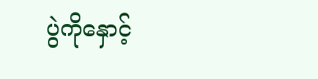ပွဲကိုနှောင့်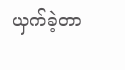ယှက်ခဲ့တာ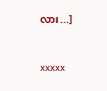လား...]


xxxxx